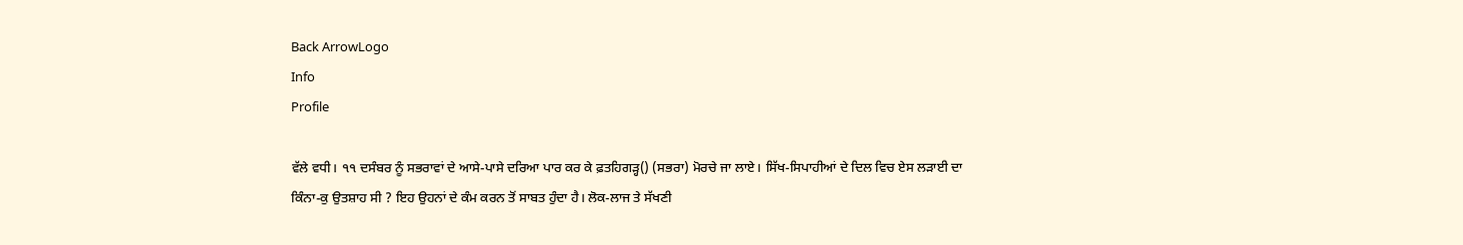Back ArrowLogo
Info
Profile

ਵੱਲੇ ਵਧੀ। ੧੧ ਦਸੰਬਰ ਨੂੰ ਸਭਰਾਵਾਂ ਦੇ ਆਸੇ-ਪਾਸੇ ਦਰਿਆ ਪਾਰ ਕਰ ਕੇ ਫ਼ਤਹਿਗੜ੍ਹ() (ਸਭਰਾ) ਮੋਰਚੇ ਜਾ ਲਾਏ। ਸਿੱਖ-ਸਿਪਾਹੀਆਂ ਦੇ ਦਿਲ ਵਿਚ ਏਸ ਲੜਾਈ ਦਾ ਕਿੰਨਾ-ਕੁ ਉਤਸ਼ਾਹ ਸੀ ? ਇਹ ਉਹਨਾਂ ਦੇ ਕੰਮ ਕਰਨ ਤੋਂ ਸਾਬਤ ਹੁੰਦਾ ਹੈ। ਲੋਕ-ਲਾਜ ਤੇ ਸੱਖਣੀ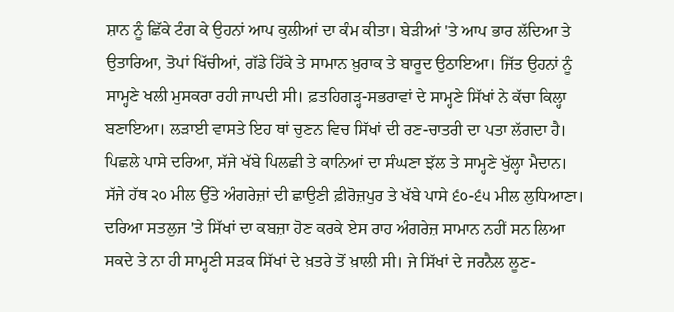ਸ਼ਾਨ ਨੂੰ ਛਿੱਕੇ ਟੰਗ ਕੇ ਉਹਨਾਂ ਆਪ ਕੁਲੀਆਂ ਦਾ ਕੰਮ ਕੀਤਾ। ਬੇੜੀਆਂ 'ਤੇ ਆਪ ਭਾਰ ਲੱਦਿਆ ਤੇ ਉਤਾਰਿਆ, ਤੋਪਾਂ ਖਿੱਚੀਆਂ, ਗੱਡੇ ਹਿੱਕੇ ਤੇ ਸਾਮਾਨ ਖ਼ੁਰਾਕ ਤੇ ਬਾਰੂਦ ਉਠਾਇਆ। ਜਿੱਤ ਉਹਨਾਂ ਨੂੰ ਸਾਮ੍ਹਣੇ ਖਲੀ ਮੁਸਕਰਾ ਰਹੀ ਜਾਪਦੀ ਸੀ। ਫ਼ਤਹਿਗੜ੍ਹ-ਸਭਰਾਵਾਂ ਦੇ ਸਾਮ੍ਹਣੇ ਸਿੱਖਾਂ ਨੇ ਕੱਚਾ ਕਿਲ੍ਹਾ ਬਣਾਇਆ। ਲੜਾਈ ਵਾਸਤੇ ਇਹ ਥਾਂ ਚੁਣਨ ਵਿਚ ਸਿੱਖਾਂ ਦੀ ਰਣ-ਚਾਤਰੀ ਦਾ ਪਤਾ ਲੱਗਦਾ ਹੈ। ਪਿਛਲੇ ਪਾਸੇ ਦਰਿਆ, ਸੱਜੇ ਖੱਬੇ ਪਿਲਛੀ ਤੇ ਕਾਨਿਆਂ ਦਾ ਸੰਘਣਾ ਝੱਲ ਤੇ ਸਾਮ੍ਹਣੇ ਖੁੱਲ੍ਹਾ ਮੈਦਾਨ। ਸੱਜੇ ਹੱਥ ੨੦ ਮੀਲ ਉੱਤੇ ਅੰਗਰੇਜ਼ਾਂ ਦੀ ਛਾਉਣੀ ਫ਼ੀਰੋਜ਼ਪੁਰ ਤੇ ਖੱਬੇ ਪਾਸੇ ੬੦-੬੫ ਮੀਲ ਲੁਧਿਆਣਾ। ਦਰਿਆ ਸਤਲੁਜ 'ਤੇ ਸਿੱਖਾਂ ਦਾ ਕਬਜ਼ਾ ਹੋਣ ਕਰਕੇ ਏਸ ਰਾਹ ਅੰਗਰੇਜ਼ ਸਾਮਾਨ ਨਹੀਂ ਸਨ ਲਿਆ ਸਕਦੇ ਤੇ ਨਾ ਹੀ ਸਾਮ੍ਹਣੀ ਸੜਕ ਸਿੱਖਾਂ ਦੇ ਖ਼ਤਰੇ ਤੋਂ ਖ਼ਾਲੀ ਸੀ। ਜੇ ਸਿੱਖਾਂ ਦੇ ਜਰਨੈਲ ਲੂਣ-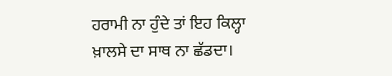ਹਰਾਮੀ ਨਾ ਹੁੰਦੇ ਤਾਂ ਇਹ ਕਿਲ੍ਹਾ ਖ਼ਾਲਸੇ ਦਾ ਸਾਥ ਨਾ ਛੱਡਦਾ।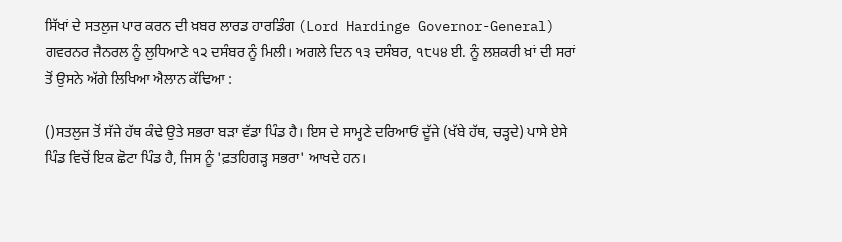ਸਿੱਖਾਂ ਦੇ ਸਤਲੁਜ ਪਾਰ ਕਰਨ ਦੀ ਖ਼ਬਰ ਲਾਰਡ ਹਾਰਡਿੰਗ (Lord Hardinge Governor-General) ਗਵਰਨਰ ਜੈਨਰਲ ਨੂੰ ਲੁਧਿਆਣੇ ੧੨ ਦਸੰਬਰ ਨੂੰ ਮਿਲੀ। ਅਗਲੇ ਦਿਨ ੧੩ ਦਸੰਬਰ, ੧੮੫੪ ਈ. ਨੂੰ ਲਸ਼ਕਰੀ ਖ਼ਾਂ ਦੀ ਸਰਾਂ ਤੋਂ ਉਸਨੇ ਅੱਗੇ ਲਿਖਿਆ ਐਲਾਨ ਕੱਢਿਆ :

()ਸਤਲੁਜ ਤੋਂ ਸੱਜੇ ਹੱਥ ਕੰਢੇ ਉਤੇ ਸਭਰਾ ਬੜਾ ਵੱਡਾ ਪਿੰਡ ਹੈ। ਇਸ ਦੇ ਸਾਮ੍ਹਣੇ ਦਰਿਆਓਂ ਦੂੱਜੇ (ਖੱਬੇ ਹੱਥ, ਚੜ੍ਹਦੇ) ਪਾਸੇ ਏਸੇ ਪਿੰਡ ਵਿਚੋਂ ਇਕ ਛੋਟਾ ਪਿੰਡ ਹੈ, ਜਿਸ ਨੂੰ 'ਫ਼ਤਹਿਗੜ੍ਹ ਸਭਰਾ' ਆਖਦੇ ਹਨ।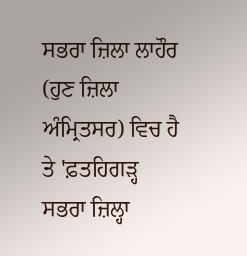ਸਭਰਾ ਜ਼ਿਲਾ ਲਾਹੌਰ (ਹੁਣ ਜ਼ਿਲਾ ਅੰਮ੍ਰਿਤਸਰ) ਵਿਚ ਹੈ ਤੇ 'ਫ਼ਤਹਿਗੜ੍ਹ ਸਭਰਾ ਜ਼ਿਲ੍ਹਾ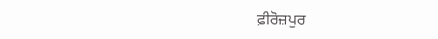ਫ਼ੀਰੋਜ਼ਪੁਰ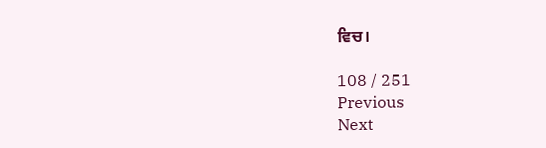ਵਿਚ।

108 / 251
Previous
Next